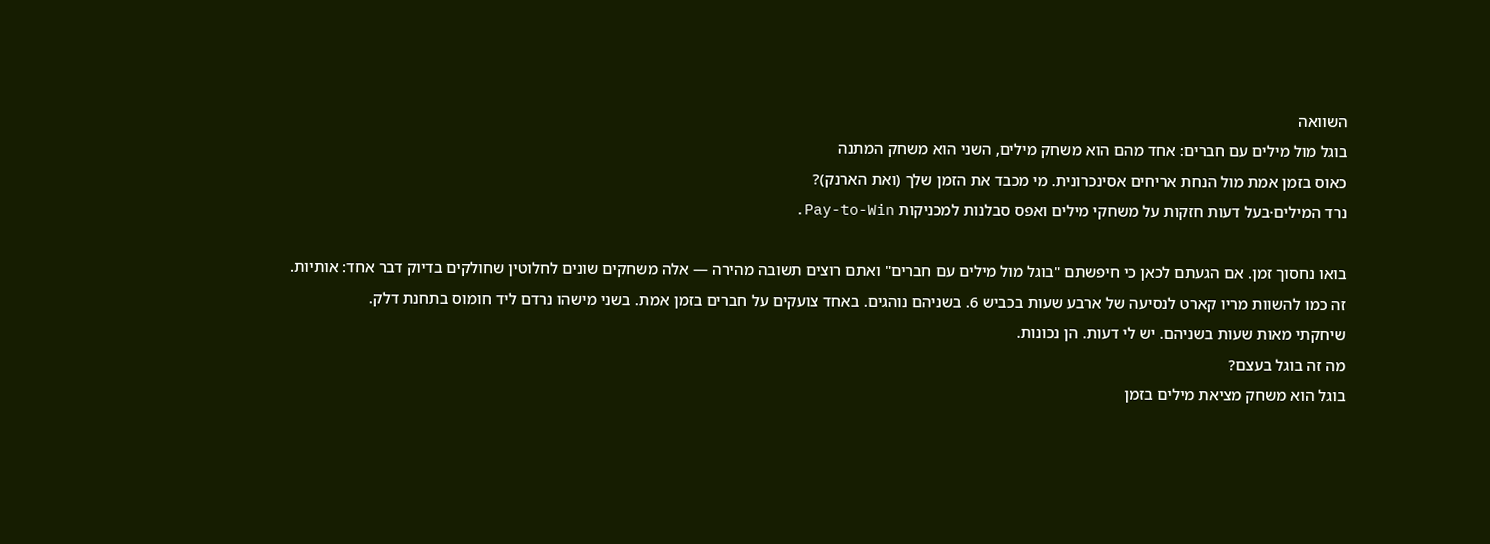השוואה
בוגל מול מילים עם חברים: אחד מהם הוא משחק מילים, השני הוא משחק המתנה
כאוס בזמן אמת מול הנחת אריחים אסינכרונית. מי מכבד את הזמן שלך (ואת הארנק)?
נרד המילים·בעל דעות חזקות על משחקי מילים ואפס סבלנות למכניקות Pay-to-Win.

בואו נחסוך זמן. אם הגעתם לכאן כי חיפשתם "בוגל מול מילים עם חברים" ואתם רוצים תשובה מהירה — אלה משחקים שונים לחלוטין שחולקים בדיוק דבר אחד: אותיות.
זה כמו להשוות מריו קארט לנסיעה של ארבע שעות בכביש 6. בשניהם נוהגים. באחד צועקים על חברים בזמן אמת. בשני מישהו נרדם ליד חומוס בתחנת דלק.
שיחקתי מאות שעות בשניהם. יש לי דעות. הן נכונות.
מה זה בוגל בעצם?
בוגל הוא משחק מציאת מילים בזמן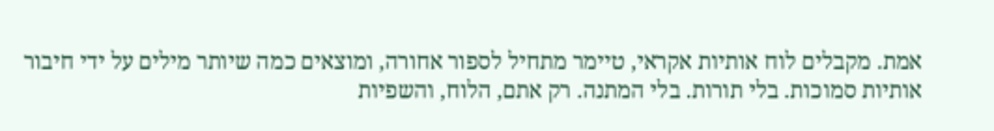אמת. מקבלים לוח אותיות אקראי, טיימר מתחיל לספור אחורה, ומוצאים כמה שיותר מילים על ידי חיבור אותיות סמוכות. בלי תורות. בלי המתנה. רק אתם, הלוח, והשפיות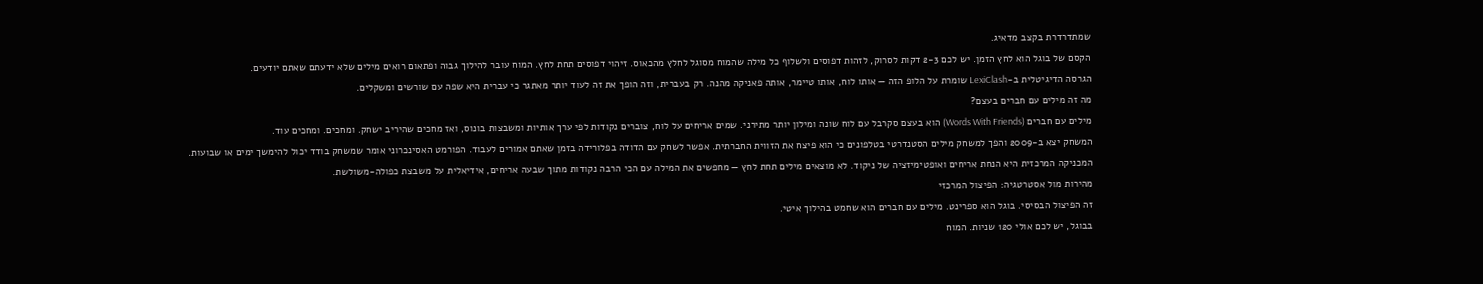שמתדרדרת בקצב מדאיג.
הקסם של בוגל הוא לחץ הזמן. יש לכם 2-3 דקות לסרוק, לזהות דפוסים ולשלוף כל מילה שהמוח מסוגל לחלץ מהכאוס. זיהוי דפוסים תחת לחץ. המוח עובר להילוך גבוה ופתאום רואים מילים שלא ידעתם שאתם יודעים.
הגרסה הדיגיטלית ב-LexiClash שומרת על הלופ הזה — אותו לוח, אותו טיימר, אותה פאניקה מהנה. רק בעברית, וזה הופך את זה לעוד יותר מאתגר כי עברית היא שפה עם שורשים ומשקלים.
מה זה מילים עם חברים בעצם?
מילים עם חברים (Words With Friends) הוא בעצם סקרבל עם לוח שונה ומילון יותר מתירני. שמים אריחים על לוח, צוברים נקודות לפי ערך אותיות ומשבצות בונוס, ואז מחכים שהיריב ישחק. ומחכים. ומחכים עוד.
המשחק יצא ב-2009 והפך למשחק מילים הסטנדרטי בטלפונים כי הוא פיצח את הזווית החברתית. אפשר לשחק עם הדודה בפלורידה בזמן שאתם אמורים לעבוד. הפורמט האסינכרוני אומר שמשחק בודד יכול להימשך ימים או שבועות.
המכניקה המרכזית היא הנחת אריחים ואופטימיזציה של ניקוד. לא מוצאים מילים תחת לחץ — מחפשים את המילה עם הכי הרבה נקודות מתוך שבעה אריחים, אידיאלית על משבצת כפולה-משולשת.
מהירות מול אסטרטגיה: הפיצול המרכזי
זה הפיצול הבסיסי. בוגל הוא ספרינט. מילים עם חברים הוא שחמט בהילוך איטי.
בבוגל, יש לכם אולי 120 שניות. המוח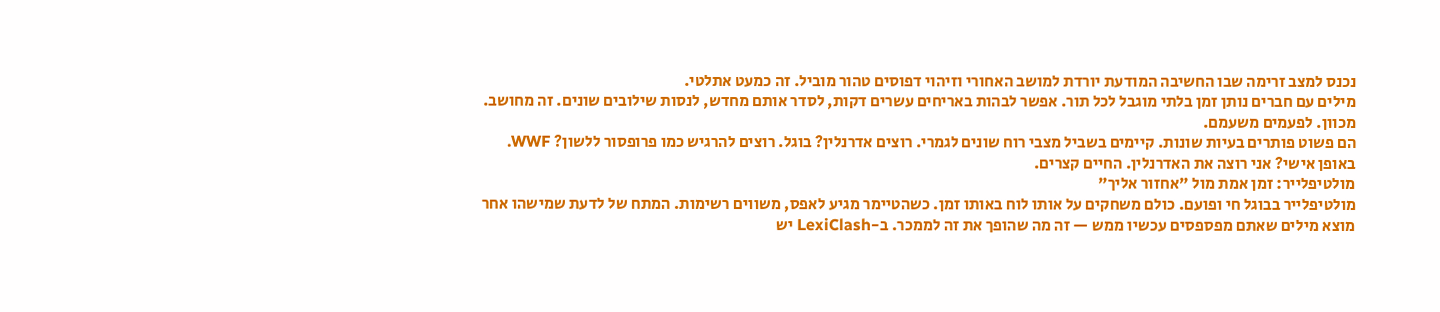נכנס למצב זרימה שבו החשיבה המודעת יורדת למושב האחורי וזיהוי דפוסים טהור מוביל. זה כמעט אתלטי.
מילים עם חברים נותן זמן בלתי מוגבל לכל תור. אפשר לבהות באריחים עשרים דקות, לסדר אותם מחדש, לנסות שילובים שונים. זה מחושב. מכוון. לפעמים משעמם.
הם פשוט פותרים בעיות שונות. קיימים בשביל מצבי רוח שונים לגמרי. רוצים אדרנלין? בוגל. רוצים להרגיש כמו פרופסור ללשון? WWF.
באופן אישי? אני רוצה את האדרנלין. החיים קצרים.
מולטיפלייר: זמן אמת מול "אחזור אליך"
מולטיפלייר בבוגל חי ופועם. כולם משחקים על אותו לוח באותו זמן. כשהטיימר מגיע לאפס, משווים רשימות. המתח של לדעת שמישהו אחר מוצא מילים שאתם מפספסים עכשיו ממש — זה מה שהופך את זה לממכר. ב-LexiClash יש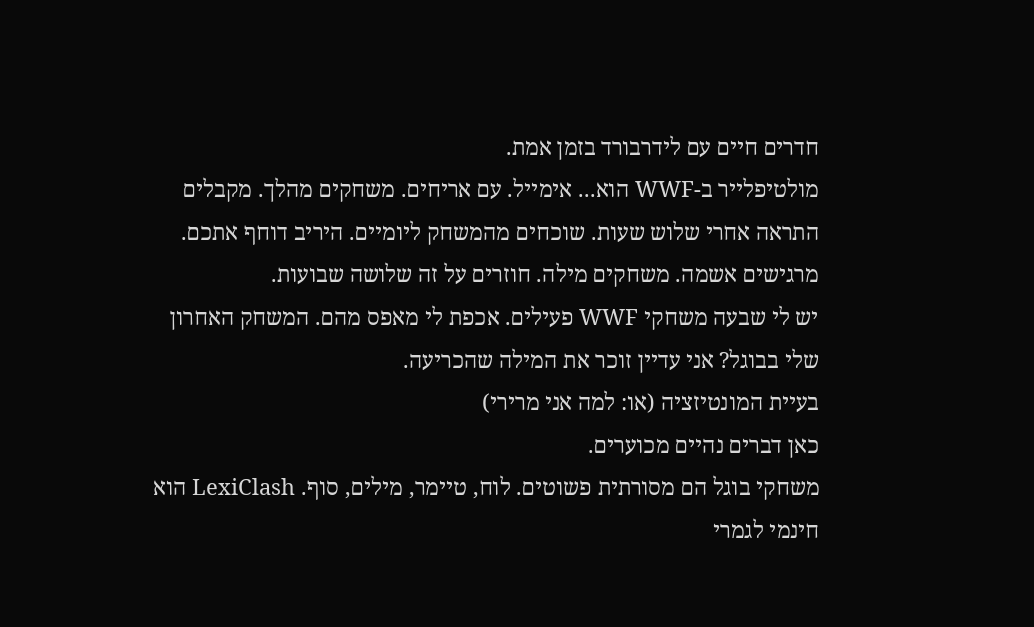חדרים חיים עם לידרבורד בזמן אמת.
מולטיפלייר ב-WWF הוא... אימייל. עם אריחים. משחקים מהלך. מקבלים התראה אחרי שלוש שעות. שוכחים מהמשחק ליומיים. היריב דוחף אתכם. מרגישים אשמה. משחקים מילה. חוזרים על זה שלושה שבועות.
יש לי שבעה משחקי WWF פעילים. אכפת לי מאפס מהם. המשחק האחרון שלי בבוגל? אני עדיין זוכר את המילה שהכריעה.
בעיית המונטיזציה (או: למה אני מרירי)
כאן דברים נהיים מכוערים.
משחקי בוגל הם מסורתית פשוטים. לוח, טיימר, מילים, סוף. LexiClash הוא חינמי לגמרי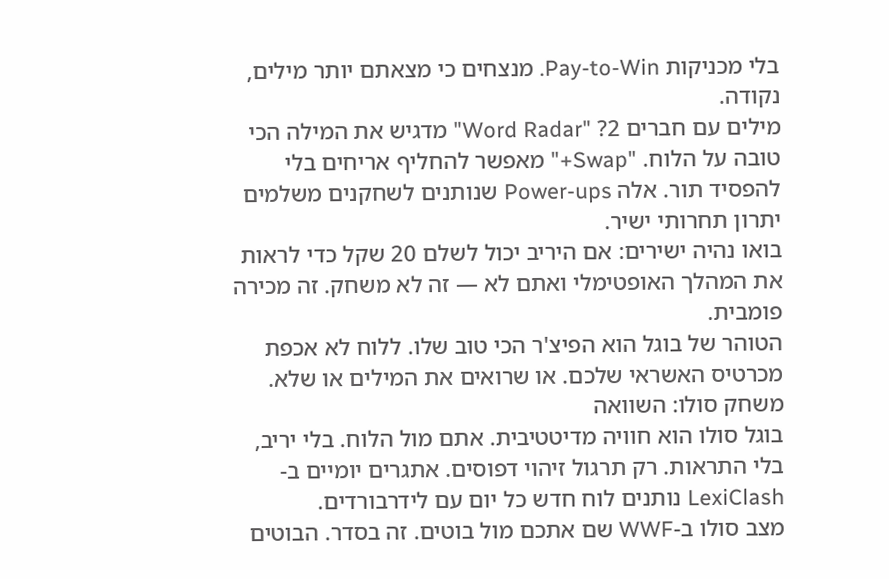בלי מכניקות Pay-to-Win. מנצחים כי מצאתם יותר מילים, נקודה.
מילים עם חברים 2? "Word Radar" מדגיש את המילה הכי טובה על הלוח. "Swap+" מאפשר להחליף אריחים בלי להפסיד תור. אלה Power-ups שנותנים לשחקנים משלמים יתרון תחרותי ישיר.
בואו נהיה ישירים: אם היריב יכול לשלם 20 שקל כדי לראות את המהלך האופטימלי ואתם לא — זה לא משחק. זה מכירה פומבית.
הטוהר של בוגל הוא הפיצ'ר הכי טוב שלו. ללוח לא אכפת מכרטיס האשראי שלכם. או שרואים את המילים או שלא.
משחק סולו: השוואה
בוגל סולו הוא חוויה מדיטטיבית. אתם מול הלוח. בלי יריב, בלי התראות. רק תרגול זיהוי דפוסים. אתגרים יומיים ב-LexiClash נותנים לוח חדש כל יום עם לידרבורדים.
מצב סולו ב-WWF שם אתכם מול בוטים. זה בסדר. הבוטים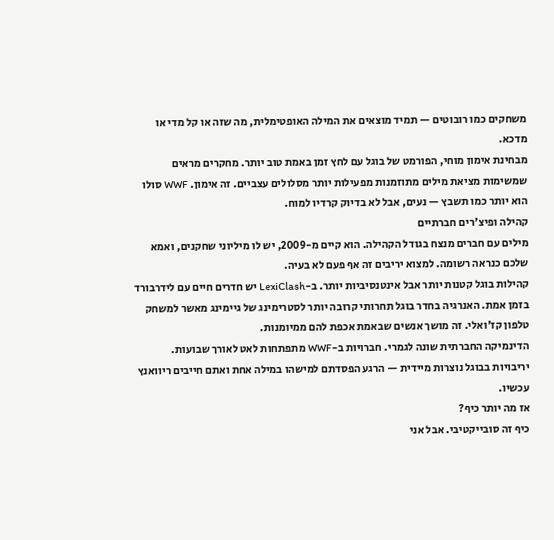משחקים כמו רובוטים — תמיד מוצאים את המילה האופטימלית, מה שזה או קל מדי או מדכא.
מבחינת אימון מוחי, הפורמט של בוגל עם לחץ זמן באמת טוב יותר. מחקרים מראים שמשימות מציאת מילים מתוזמנות מפעילות יותר מסלולים עצביים. זה אימון. WWF סולו הוא יותר כמו תשבץ — נעים, אבל לא בדיוק קרדיו למוח.
קהילה ופיצ'רים חברתיים
מילים עם חברים מנצח בגודל הקהילה. הוא קיים מ-2009, יש לו מיליוני שחקנים, ואמא שלכם כנראה רשומה. למצוא יריבים זה אף פעם לא בעיה.
קהילות בוגל קטנות יותר אבל אינטנסיביות יותר. ב-LexiClash יש חדרים חיים עם לידרבורד בזמן אמת. האנרגיה בחדר בוגל תחרותי קרובה יותר לסטרימינג של גיימינג מאשר למשחק טלפון קז'ואלי. זה מושך אנשים שבאמת אכפת להם ממיומנות.
הדינמיקה החברתית שונה לגמרי. חברויות ב-WWF מתפתחות לאט לאורך שבועות. יריבויות בבוגל נוצרות מיידית — הרגע הפסדתם למישהו במילה אחת ואתם חייבים ריוואנץ עכשיו.
אז מה יותר כיף?
כיף זה סובייקטיבי. אבל אני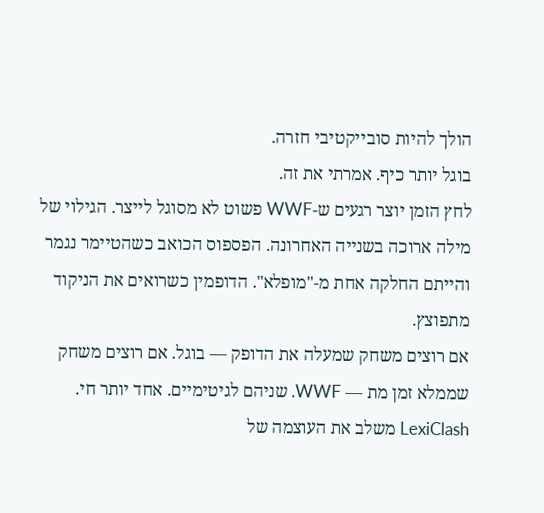הולך להיות סובייקטיבי חזרה.
בוגל יותר כיף. אמרתי את זה.
לחץ הזמן יוצר רגעים ש-WWF פשוט לא מסוגל לייצר. הגילוי של מילה ארוכה בשנייה האחרונה. הפספוס הכואב כשהטיימר נגמר והייתם החלקה אחת מ-"מופלא". הדופמין כשרואים את הניקוד מתפוצץ.
אם רוצים משחק שמעלה את הדופק — בוגל. אם רוצים משחק שממלא זמן מת — WWF. שניהם לגיטימיים. אחד יותר חי.
LexiClash משלב את העוצמה של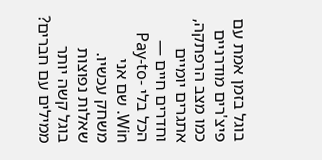בוגל בזמן אמת עם פיצ'רים מודרניים כמו מצב הרפתקה, אתגרים יומיים וחדרים חיים — הכל בלי Pay-to-Win. שם אני משחק עכשיו.
שאלות נפוצות
בוגל קשה יותר ממילים עם חברים?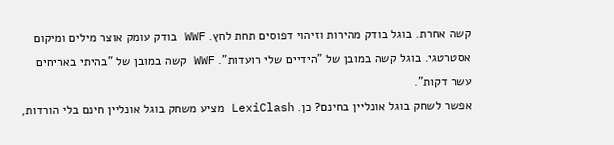קשה אחרת. בוגל בודק מהירות וזיהוי דפוסים תחת לחץ. WWF בודק עומק אוצר מילים ומיקום אסטרטגי. בוגל קשה במובן של "הידיים שלי רועדות". WWF קשה במובן של "בהיתי באריחים עשר דקות".
אפשר לשחק בוגל אונליין בחינם? כן. LexiClash מציע משחק בוגל אונליין חינם בלי הורדות,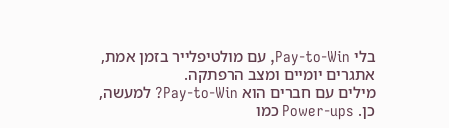בלי Pay-to-Win, עם מולטיפלייר בזמן אמת, אתגרים יומיים ומצב הרפתקה.
מילים עם חברים הוא Pay-to-Win? למעשה, כן. Power-ups כמו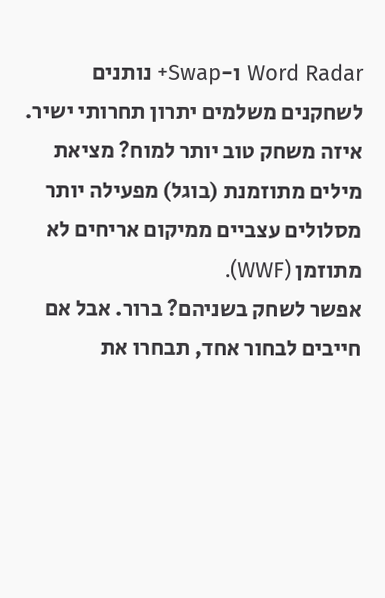Word Radar ו-Swap+ נותנים לשחקנים משלמים יתרון תחרותי ישיר.
איזה משחק טוב יותר למוח? מציאת מילים מתוזמנת (בוגל) מפעילה יותר מסלולים עצביים ממיקום אריחים לא מתוזמן (WWF).
אפשר לשחק בשניהם? ברור. אבל אם חייבים לבחור אחד, תבחרו את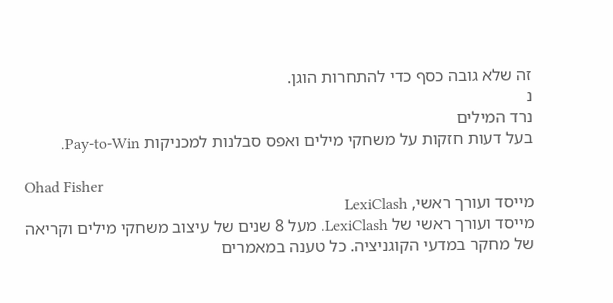זה שלא גובה כסף כדי להתחרות הוגן.
נ
נרד המילים
בעל דעות חזקות על משחקי מילים ואפס סבלנות למכניקות Pay-to-Win.

Ohad Fisher
מייסד ועורך ראשי, LexiClash
מייסד ועורך ראשי של LexiClash. מעל 8 שנים של עיצוב משחקי מילים וקריאה של מחקר במדעי הקוגניציה. כל טענה במאמרים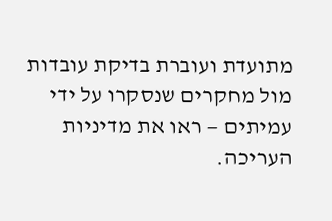מתועדת ועוברת בדיקת עובדות מול מחקרים שנסקרו על ידי עמיתים — ראו את מדיניות העריכה.